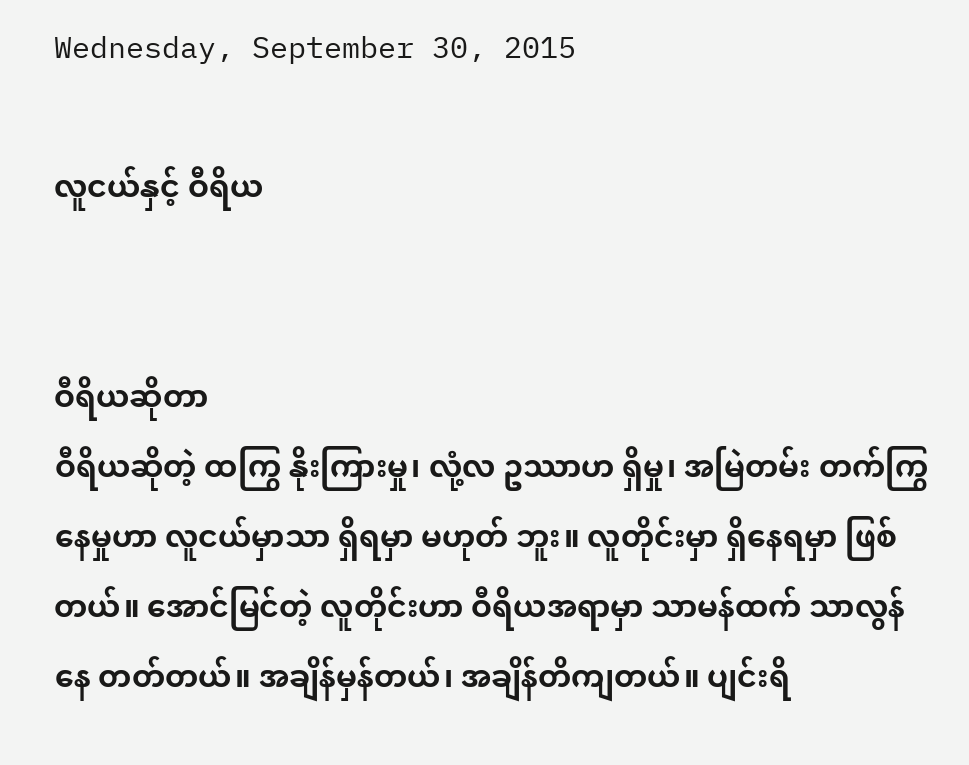Wednesday, September 30, 2015

လူငယ်နှင့် ဝီရိယ


ဝီရိယဆိုတာ
ဝီရိယဆိုတဲ့ ထကြွ နိုးကြားမှု၊ လုံ့လ ဥဿာဟ ရှိမှု၊ အမြဲတမ်း တက်ကြွ နေမှုဟာ လူငယ်မှာသာ ရှိရမှာ မဟုတ် ဘူး။ လူတိုင်းမှာ ရှိနေရမှာ ဖြစ်တယ်။ အောင်မြင်တဲ့ လူတိုင်းဟာ ဝီရိယအရာမှာ သာမန်ထက် သာလွန်နေ တတ်တယ်။ အချိန်မှန်တယ်၊ အချိန်တိကျတယ်။ ပျင်းရိ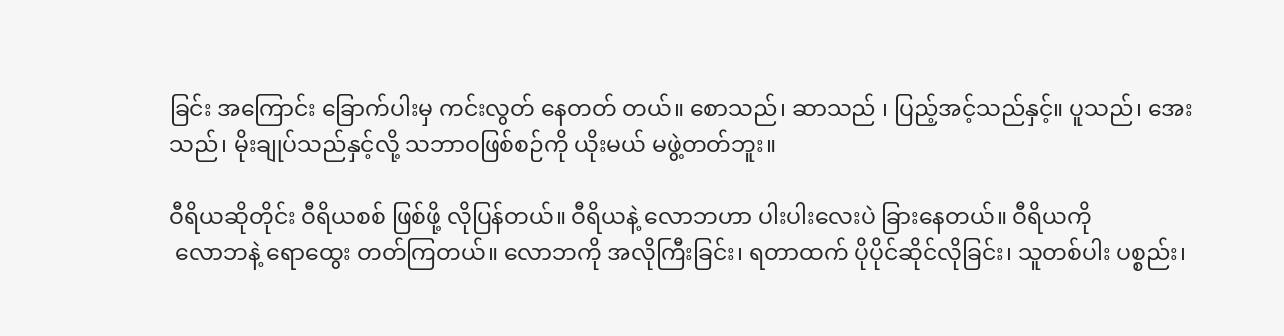ခြင်း အကြောင်း ခြောက်ပါးမှ ကင်းလွတ် နေတတ် တယ်။ စောသည်၊ ဆာသည် ၊ ပြည့်အင့်သည်နှင့်။ ပူသည်၊ အေးသည်၊ မိုးချုပ်သည်နှင့်လို့ သဘာဝဖြစ်စဉ်ကို ယိုးမယ် မဖွဲ့တတ်ဘူး။

ဝီရိယဆိုတိုင်း ဝီရိယစစ် ဖြစ်ဖို့ လိုပြန်တယ်။ ဝီရိယနဲ့ လောဘဟာ ပါးပါးလေးပဲ ခြားနေတယ်။ ဝီရိယကို
 လောဘနဲ့ ရောထွေး တတ်ကြတယ်။ လောဘကို အလိုကြီးခြင်း၊ ရတာထက် ပိုပိုင်ဆိုင်လိုခြင်း၊ သူတစ်ပါး ပစ္စည်း၊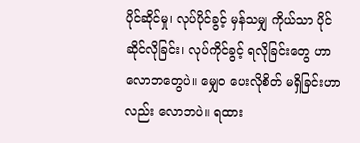ပိုင်ဆိုင်မှု၊ လုပ်ပိုင်ခွင့် မှန်သမျှ ကိုယ်သာ ပိုင်ဆိုင်လိုခြင်း၊ လုပ်ကိုင်ခွင့် ရလိုခြင်းတွေ ဟာ လောဘတွေပဲ။ မျှေ၀ ပေးလိုစိတ် မရှိခြင်းဟာလည်း လောဘပဲ။ ရထား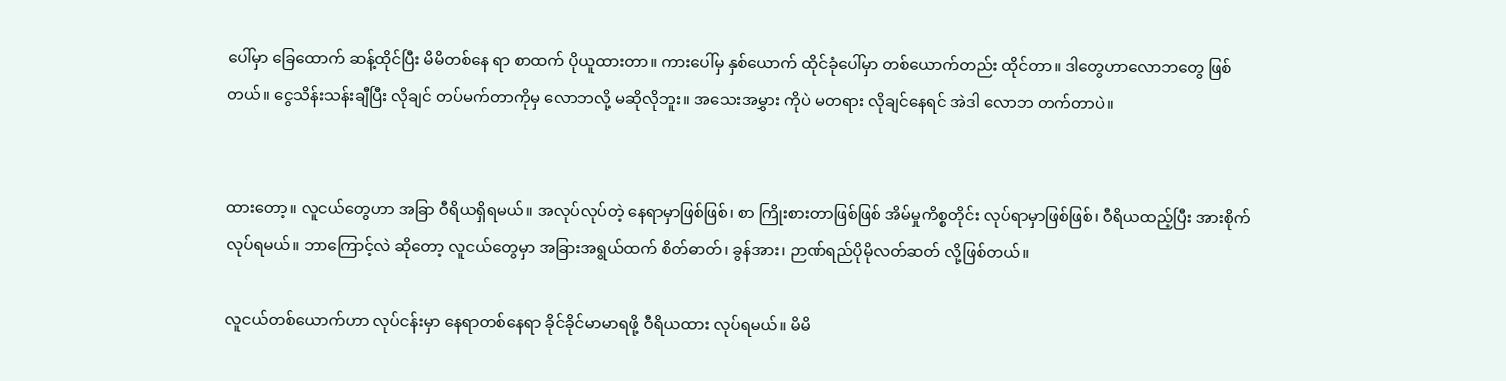ပေါ်မှာ ခြေထောက် ဆန့်ထိုင်ပြီး မိမိတစ်နေ ရာ စာထက် ပိုယူထားတာ။ ကားပေါ်မှ နှစ်ယောက် ထိုင်ခုံပေါ်မှာ တစ်ယောက်တည်း ထိုင်တာ။ ဒါတွေဟာလောဘတွေ ဖြစ်တယ်။ ငွေသိန်းသန်းချီပြီး လိုချင် တပ်မက်တာကိုမှ လောဘလို့ မဆိုလိုဘူး။ အသေးအမွှား ကိုပဲ မတရား လိုချင်နေရင် အဲဒါ လောဘ တက်တာပဲ။


ထားတော့။ လူငယ်တွေဟာ အခြာ ဝီရိယရှိရမယ်။ အလုပ်လုပ်တဲ့ နေရာမှာဖြစ်ဖြစ်၊ စာ ကြိုးစားတာဖြစ်ဖြစ် အိမ်မှုကိစ္စတိုင်း လုပ်ရာမှာဖြစ်ဖြစ်၊ ဝီရိယထည့်ပြီး အားစိုက် လုပ်ရမယ်။ ဘာကြောင့်လဲ ဆိုတော့ လူငယ်တွေမှာ အခြားအရွယ်ထက် စိတ်ဓာတ်၊ ခွန်အား၊ ဉာဏ်ရည်ပိုမိုလတ်ဆတ် လို့ဖြစ်တယ်။

လူငယ်တစ်ယောက်ဟာ လုပ်ငန်းမှာ နေရာတစ်နေရာ ခိုင်ခိုင်မာမာရဖို့ ဝီရိယထား လုပ်ရမယ်။ မိမိ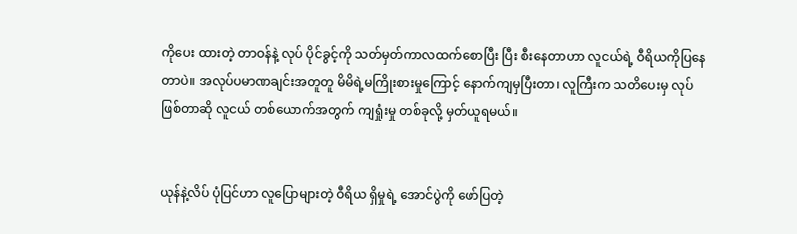ကိုပေး ထားတဲ့ တာဝန်နဲ့ လုပ် ပိုင်ခွင့်ကို သတ်မှတ်ကာလထက်စောပြီး ပြီး စီးနေတာဟာ လူငယ်ရဲ့ ဝီရိယကိုပြနေ တာပဲ။ အလုပ်ပမာဏချင်းအတူတူ မိမိရဲ့မကြိုးစားမှုကြောင့် နောက်ကျမှပြီးတာ၊ လူကြီးက သတိပေးမှ လုပ်
ဖြစ်တာဆို လူငယ် တစ်ယောက်အတွက် ကျရှုံးမှု တစ်ခုလို့ မှတ်ယူရမယ်။


ယုန်နဲ့လိပ် ပုံပြင်ဟာ လူပြောများတဲ့ ဝီရိယ ရှိမှုရဲ့ အောင်ပွဲကို ဖော်ပြတဲ့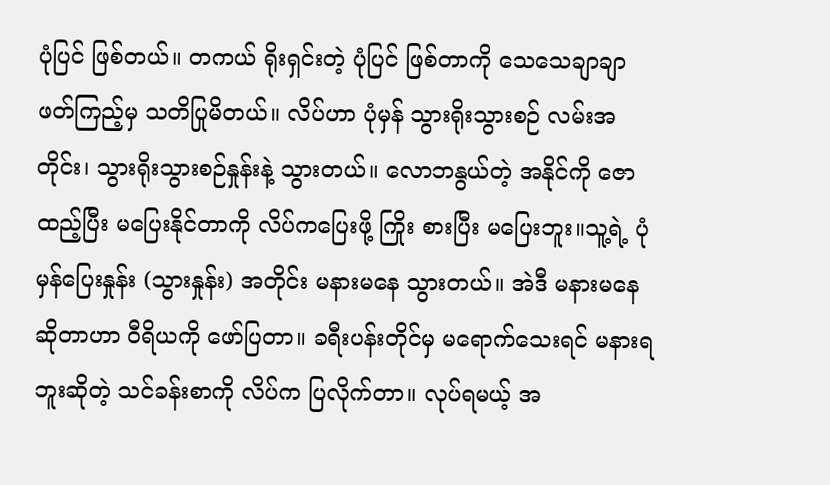ပုံပြင် ဖြစ်တယ်။ တကယ် ရိုးရှင်းတဲ့ ပုံပြင် ဖြစ်တာကို သေသေချာချာ ဖတ်ကြည့်မှ သတိပြုမိတယ်။ လိပ်ဟာ ပုံမှန် သွားရိုးသွားစဉ် လမ်းအတိုင်း၊ သွားရိုးသွားစဉ်နှုန်းနဲ့ သွားတယ်။ လောဘနွယ်တဲ့ အနိုင်ကို ဇောထည့်ပြီး မပြေးနိုင်တာကို လိပ်ကပြေးဖို့ ကြိုး စားပြီး မပြေးဘူး။သူ့ရဲ့ ပုံမှန်ပြေးနှုန်း (သွားနှုန်း) အတိုင်း မနားမနေ သွားတယ်။ အဲဒီ မနားမနေ ဆိုတာဟာ ဝီရိယကို ဖော်ပြတာ။ ခရီးပန်းတိုင်မှ မရောက်သေးရင် မနားရဘူးဆိုတဲ့ သင်ခန်းစာကို လိပ်က ပြလိုက်တာ။ လုပ်ရမယ့် အ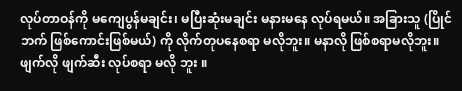လုပ်တာဝန်ကို မကျေပွန်မချင်း၊ မပြီးဆုံးမချင်း မနားမနေ လုပ်ရမယ်။ အခြားသူ (ပြိုင်ဘက် ဖြစ်ကောင်းဖြစ်မယ်) ကို လိုက်တုပနေစရာ မလိုဘူး။ မနာလို ဖြစ်စရာမလိုဘူး။ ဖျက်လို ဖျက်ဆီး လုပ်စရာ မလို ဘူး ။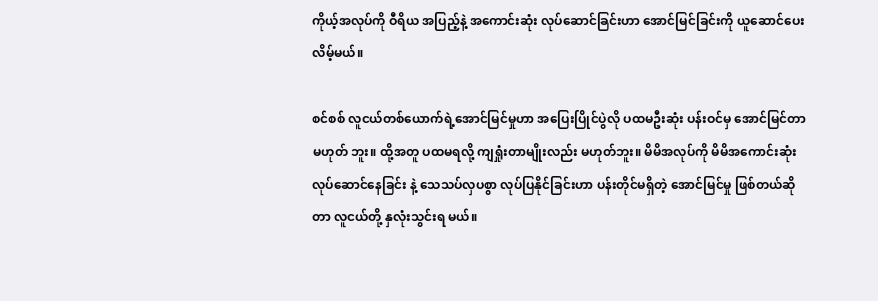ကိုယ့်အလုပ်ကို ဝီရိယ အပြည့်နဲ့ အကောင်းဆုံး လုပ်ဆောင်ခြင်းဟာ အောင်မြင်ခြင်းကို ယူဆောင်ပေး လိမ့်မယ်။

စင်စစ် လူငယ်တစ်ယောက်ရဲ့အောင်မြင်မှုဟာ အပြေးပြိုင်ပွဲလို ပထမဦးဆုံး ပန်းဝင်မှ အောင်မြင်တာမဟုတ် ဘူး။ ထို့အတူ ပထမရလို့ ကျရှုံးတာမျိုးလည်း မဟုတ်ဘူး။ မိမိအလုပ်ကို မိမိအကောင်းဆုံး လုပ်ဆောင်နေခြင်း နဲ့ သေသပ်လှပစွာ လုပ်ပြနိုင်ခြင်းဟာ ပန်းတိုင်မရှိတဲ့ အောင်မြင်မှု ဖြစ်တယ်ဆိုတာ လူငယ်တို့ နှလုံးသွင်းရ မယ်။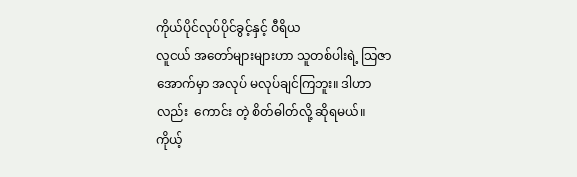ကိုယ်ပိုင်လုပ်ပိုင်ခွင့်နှင့် ဝီရိယ
လူငယ် အတော်များများဟာ သူတစ်ပါးရဲ့ သြဇာအောက်မှာ အလုပ် မလုပ်ချင်ကြဘူး။ ဒါဟာလည်း  ကောင်း တဲ့ စိတ်ဓါတ်လို့ ဆိုရမယ်။ ကိုယ့်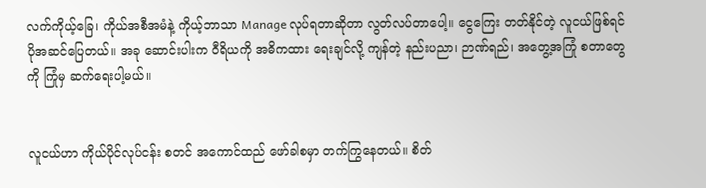လက်ကိုယ့်ခြေ၊ ကိုယ်အစီအမံနဲ့ ကိုယ့်ဘာသာ Manage လုပ်ရတာဆိုတာ လွတ်လပ်တာပေါ့။ ငွေကြေး တတ်နိုင်တဲ့ လူငယ်ဖြစ်ရင် ပိုအဆင်ပြေတယ်။ အခု ဆောင်းပါးက ဝီရိယကို အဓိကထား ရေးချင်လို့ ကျန်တဲ့ နည်းပညာ၊ ဉာဏ်ရည်၊ အတွေ့အကြုံ စတာတွေကို ကြုံမှ ဆက်ရေးပါ့မယ်။


လူငယ်ဟာ ကိုယ်ပိုင်လုပ်ငန်း စတင် အကောင်ထည် ဖော်ခါစမှာ တက်ကြွနေတယ်။ စိတ်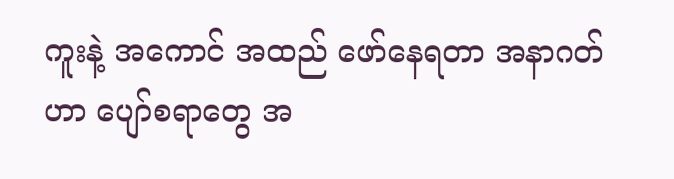ကူးနဲ့ အကောင် အထည် ဖော်နေရတာ အနာဂတ်ဟာ ပျော်စရာတွေ အ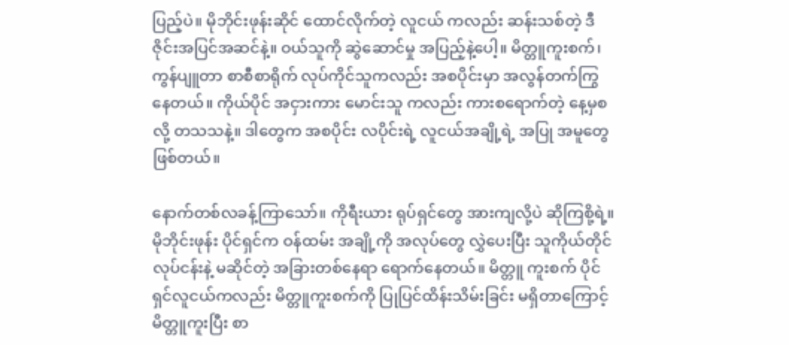ပြည့်ပဲ။ မိုဘိုင်းဖုန်းဆိုင် ထောင်လိုက်တဲ့ လူငယ် ကလည်း ဆန်းသစ်တဲ့ ဒီဇိုင်းအပြင်အဆင်နဲ့။ ဝယ်သူကို ဆွဲဆောင်မှု အပြည့်နဲ့ပေါ့။ မိတ္တူကူးစက်၊ ကွန်ပျူတာ စာစီစာရိုက် လုပ်ကိုင်သူကလည်း အစပိုင်းမှာ အလွန်တက်ကြွ နေတယ်။ ကိုယ်ပိုင် အငှားကား မောင်းသူ ကလည်း ကားစရောက်တဲ့ နေ့မှစလို့ တသသနဲ့။ ဒါတွေက အစပိုင်း လပိုင်းရဲ့ လူငယ်အချို့ရဲ့ အပြု အမူတွေဖြစ်တယ်။

နောက်တစ်လခန့်ကြာသော်။ ကိုရီးယား ရုပ်ရှင်တွေ အားကျလို့ပဲ ဆိုကြစို့ရဲ့။ မိုဘိုင်းဖုန်း ပိုင်ရှင်က ဝန်ထမ်း အချို့ကို အလုပ်တွေ လွှဲပေးပြီး သူကိုယ်တိုင် လုပ်ငန်းနဲ့ မဆိုင်တဲ့ အခြားတစ်နေရာ ရောက်နေတယ်။ မိတ္တူ ကူးစက် ပိုင်ရှင်လူငယ်ကလည်း မိတ္တူကူးစက်ကို ပြုပြင်ထိန်းသိမ်းခြင်း မရှိတာကြောင့် မိတ္တူကူးပြီး စာ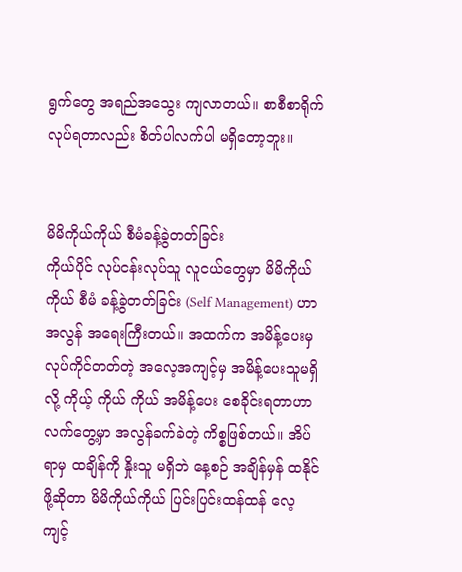ရွက်တွေ အရည်အသွေး ကျလာတယ်။ စာစီစာရိုက် လုပ်ရတာလည်း စိတ်ပါလက်ပါ မရှိတော့ဘူး။


မိမိကိုယ်ကိုယ် စီမံခန့်ခွဲတတ်ခြင်း
ကိုယ်ပိုင် လုပ်ငန်းလုပ်သူ လူငယ်တွေမှာ မိမိကိုယ်ကိုယ် စီမံ ခန့်ခွဲတတ်ခြင်း (Self Management) ဟာ အလွန် အရေးကြီးတယ်။ အထက်က အမိန့်ပေးမှ လုပ်ကိုင်တတ်တဲ့ အလေ့အကျင့်မှ အမိန့်ပေးသူမရှိလို့ ကိုယ့် ကိုယ် ကိုယ် အမိန့်ပေး စေခိုင်းရတာဟာ လက်တွေ့မှာ အလွန်ခက်ခဲတဲ့ ကိစ္စဖြစ်တယ်။ အိပ်ရာမှ ထချိန်ကို နှိုးသူ မရှိဘဲ နေ့စဉ် အချိန်မှန် ထနိုင်ဖို့ဆိုတာ မိမိကိုယ်ကိုယ် ပြင်းပြင်းထန်ထန် လေ့ကျင့်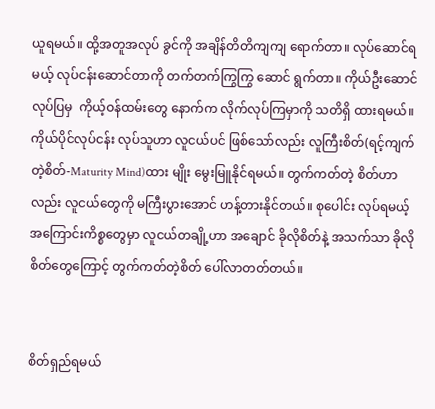ယူရမယ်။ ထို့အတူအလုပ် ခွင်ကို အချိန်တိတိကျကျ ရောက်တာ။ လုပ်ဆောင်ရမယ့် လုပ်ငန်းဆောင်တာကို တက်တက်ကြွကြွ ဆောင် ရွက်တာ။ ကိုယ်ဦးဆောင်လုပ်ပြမှ  ကိုယ့်ဝန်ထမ်းတွေ နောက်က လိုက်လုပ်ကြမှာကို သတိရှိ ထားရမယ်။ ကိုယ်ပိုင်လုပ်ငန်း လုပ်သူဟာ လူငယ်ပင် ဖြစ်သော်လည်း လူကြီးစိတ်(ရင့်ကျက်တဲ့စိတ်-Maturity Mind)ထား မျိုး မွေးမြူနိုင်ရမယ်။ တွက်ကတ်တဲ့ စိတ်ဟာလည်း လူငယ်တွေကို မကြီးပွားအောင် ဟန့်တားနိုင်တယ်။ စုပေါင်း လုပ်ရမယ့် အကြောင်းကိစ္စတွေမှာ လူငယ်တချို့ဟာ အချောင် ခိုလိုစိတ်နဲ့ အသက်သာ ခိုလိုစိတ်တွေကြောင့် တွက်ကတ်တဲ့စိတ် ပေါ်လာတတ်တယ်။


စိတ်ရှည်ရမယ်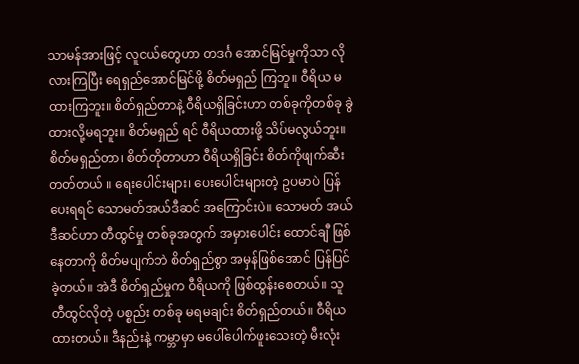သာမန်အားဖြင့် လူငယ်တွေဟာ တဒင်္ဂ အောင်မြင်မှုကိုသာ လိုလားကြပြီး ရေရှည်အောင်မြင်ဖို့ စိတ်မရှည် ကြဘူ။ ဝီရိယ မထားကြဘူး။ စိတ်ရှည်တာနဲ့ ဝီရိယရှိခြင်းဟာ တစ်ခုကိုတစ်ခု ခွဲထားလို့မရဘူး။ စိတ်မရှည် ရင် ဝီရိယထားဖို့ သိပ်မလွယ်ဘူး။ စိတ်မရှည်တာ၊ စိတ်တိုတာဟာ ဝီရိယရှိခြင်း စိတ်ကိုဖျက်ဆီး တတ်တယ် ။ ရေးပေါင်းများ၊ ပေးပေါင်းများတဲ့ ဥပမာပဲ ပြန်ပေးရရင် သောမတ်အယ်ဒီဆင် အကြောင်းပဲ။ သောမတ် အယ်ဒီဆင်ဟာ တီထွင်မှု တစ်ခုအတွက် အမှားပေါင်း ထောင်ချီ ဖြစ်နေတာကို စိတ်မပျက်ဘဲ စိတ်ရှည်စွာ အမှန်ဖြစ်အောင် ပြန်ပြင်ခဲ့တယ်။ အဲဒီ စိတ်ရှည်မှုက ဝီရိယကို ဖြစ်ထွန်းစေတယ်။ သူတီထွင်လိုတဲ့ ပစ္စည်း တစ်ခု မရမချင်း စိတ်ရှည်တယ်။ ဝီရိယ ထားတယ်။ ဒီနည်းနဲ့ ကမ္ဘာမှာ မပေါ်ပေါက်ဖူးသေးတဲ့ မီးလုံး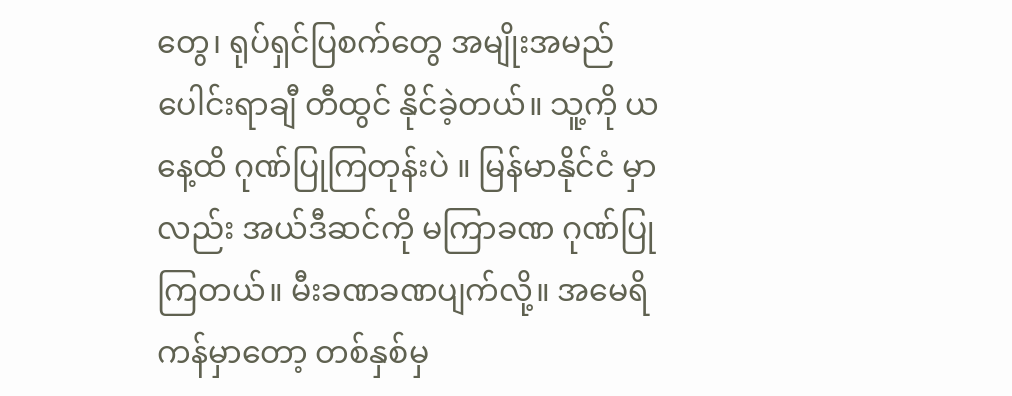တွေ၊ ရုပ်ရှင်ပြစက်တွေ အမျိုးအမည်ပေါင်းရာချီ တီထွင် နိုင်ခဲ့တယ်။ သူ့ကို ယနေ့ထိ ဂုဏ်ပြုကြတုန်းပဲ ။ မြန်မာနိုင်ငံ မှာလည်း အယ်ဒီဆင်ကို မကြာခဏ ဂုဏ်ပြုကြတယ်။ မီးခဏခဏပျက်လို့။ အမေရိကန်မှာတော့ တစ်နှစ်မှ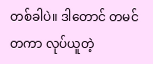တစ်ခါပဲ။ ဒါတောင် တမင်တကာ လုပ်ယူတဲ့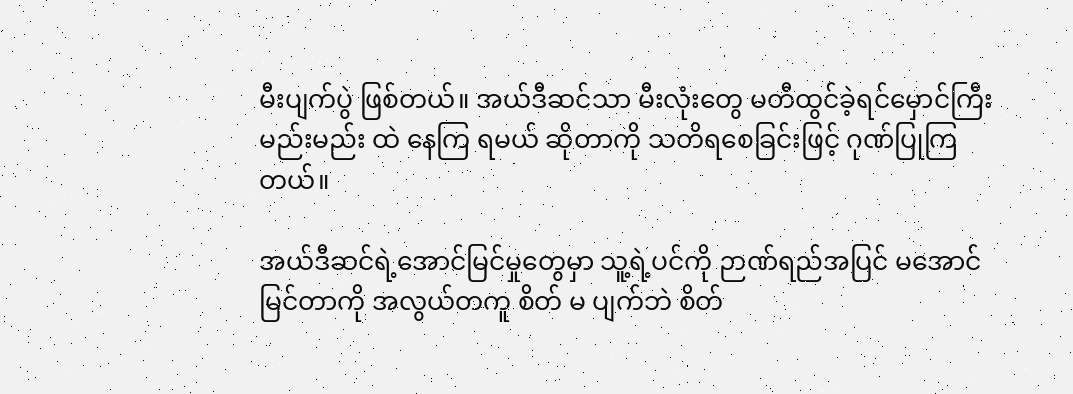မီးပျက်ပွဲ ဖြစ်တယ်။ အယ်ဒီဆင်သာ မီးလုံးတွေ မတီထွင်ခဲ့ရင်မှောင်ကြီးမည်းမည်း ထဲ နေကြ ရမယ် ဆိုတာကို သတိရစေခြင်းဖြင့် ဂုဏ်ပြုကြတယ်။

အယ်ဒီဆင်ရဲ့အောင်မြင်မှုတွေမှာ သူ့ရဲ့ပင်ကို ဉာဏ်ရည်အပြင် မအောင်မြင်တာကို အလွယ်တကူ စိတ် မ ပျက်ဘဲ စိတ်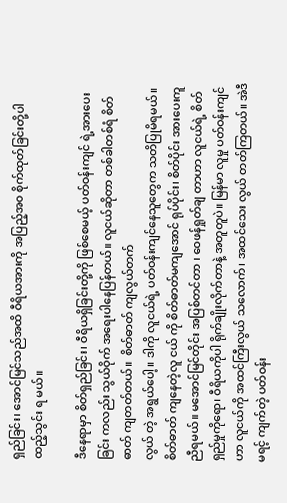ရှည်ခြင်း၊ အောင်မြင်သည်အထိ ဝီရိယအားကို အပြည့်အ၀ စိုက်ထုတ်ခြင်းတို့ပါ ထည့်သွင်း ရ မယ်။

ဒီနေရာမှာ စိတ်ရှည်ခြင်း၊ ဝီရိယရှိခြင်းတို့ကို ဖြစ်စေမယ့် ပတ်ဝန်းကျင် ရဲ့အားပေးခြင်း ကလည်း သွယ်ဝိုက် အရေးပါနေပြန်တယ်။ လူငယ်ဆိုတာ တစ်ခါတစ်ရံ စိတ်ဓာတ် ကျတတ်တယ်။  စိတ်ဓာတ် ကျလွယ်တက်
လွယ် တဲ့ အရွယ်ပေါ့။ ဒါကို လူငယ်ရဲ့ ပတ်ဝန်းကျင်နေသူတွေက သတိပြုမိရမယ်။ စိတ်ဓာတ် ကျနေတဲ့လူ ငယ် ကို စိတ်ဓာတ်မကျအောင် ရုပ်ပိုင်း၊ စိတ်ပိုင်း အားပေးကူညီရမယ်။ မအောင်မြင်တိုင်း အပြစ်တင်တာ ၊ ဝေဖန်ရှုတ်ချ တာဟာ လူငယ်ရဲ့ စိတ်ရှည်မှုကိုရော၊ ဝီရိယကိုပါ ရိုက်ချိုးလိုက်တာနဲ့ အတူတူပဲ။ မြန်မာ လူမှု ပတ်ဝန်းကျင်ဟာ လူငယ်ကို အထင်ကြီးလွယ် သလောက်၊ အထင်သေး လွယ် တတ်ကြတယ်။ အဲဒီ မရင့် ကျက်တဲ့ ပတ်ဝန်း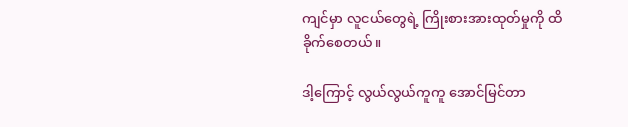ကျင်မှာ လူငယ်တွေရဲ့ ကြိုးစားအားထုတ်မှုကို ထိခိုက်စေတယ်။

ဒါ့ကြောင့် လွယ်လွယ်ကူကူ အောင်မြင်တာ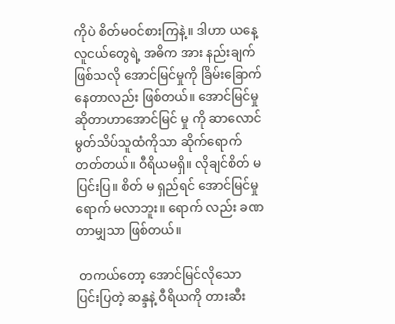ကိုပဲ စိတ်မဝင်စားကြနဲ့။ ဒါဟာ ယနေ့လူငယ်တွေရဲ့ အဓိက အား နည်းချက်ဖြစ်သလို အောင်မြင်မှုကို ခြိမ်းခြောက်နေတာလည်း ဖြစ်တယ်။ အောင်မြင်မှုဆိုတာဟာအောင်မြင် မှု ကို ဆာလောင် မွတ်သိပ်သူထံကိုသာ ဆိုက်ရောက်တတ်တယ်။ ဝီရိယမရှိ။ လိုချင်စိတ် မပြင်းပြ။ စိတ် မ ရှည်ရင် အောင်မြင်မှု ရောက် မလာဘူး။ ရောက် လည်း ခဏတာမျှသာ ဖြစ်တယ်။

 တကယ်တော့ အောင်မြင်လိုသော ပြင်းပြတဲ့ ဆန္ဒနဲ့ ဝီရိယကို တားဆီး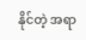နိုင်တဲ့ အရာ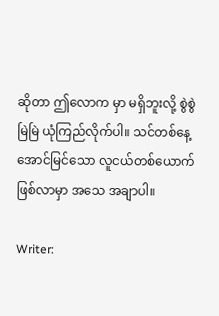ဆိုတာ ဤလောက မှာ မရှိဘူးလို့ စွဲစွဲမြဲမြဲ ယုံကြည်လိုက်ပါ။ သင်တစ်နေ့ အောင်မြင်သော လူငယ်တစ်ယောက် ဖြစ်လာမှာ အသေ အချာပါ။

Writer: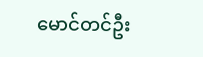မောင်တင်ဦး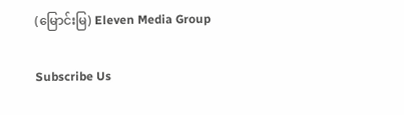(မြောင်းမြ) Eleven Media Group

Subscribe Us